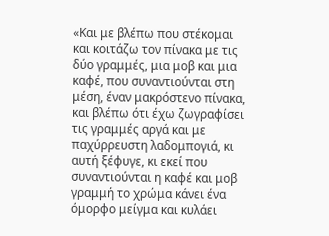«Και με βλέπω που στέκομαι και κοιτάζω τον πίνακα με τις δύο γραμμές, μια μοβ και μια καφέ, που συναντιούνται στη μέση, έναν μακρόστενο πίνακα, και βλέπω ότι έχω ζωγραφίσει τις γραμμές αργά και με παχύρρευστη λαδομπογιά, κι αυτή ξέφυγε, κι εκεί που συναντιούνται η καφέ και μοβ γραμμή το χρώμα κάνει ένα όμορφο μείγμα και κυλάει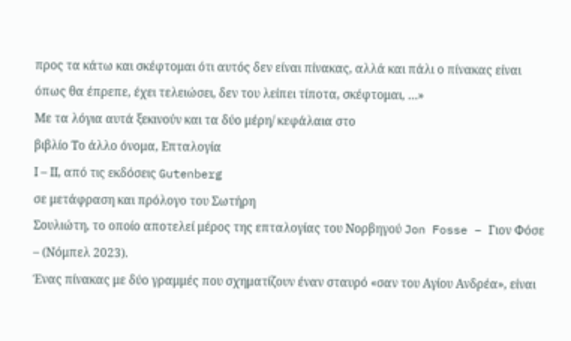προς τα κάτω και σκέφτομαι ότι αυτός δεν είναι πίνακας, αλλά και πάλι ο πίνακας είναι όπως θα έπρεπε, έχει τελειώσει, δεν του λείπει τίποτα, σκέφτομαι, …»
Με τα λόγια αυτά ξεκινούν και τα δύο μέρη/ κεφάλαια στο
βιβλίο Το άλλο όνομα, Επταλογία
Ι – ΙΙ, από τις εκδόσεις Gutenberg
σε μετάφραση και πρόλογο του Σωτήρη
Σουλιώτη, το οποίο αποτελεί μέρος της επταλογίας του Νορβηγού Jon Fosse – Γιον Φόσε – (Νόμπελ 2023).
Ένας πίνακας με δύο γραμμές που σχηματίζουν έναν σταυρό «σαν του Αγίου Ανδρέα», είναι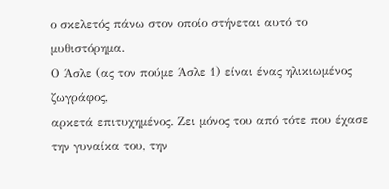ο σκελετός πάνω στον οποίο στήνεται αυτό το μυθιστόρημα.
Ο Άσλε (ας τον πούμε Άσλε 1) είναι ένας ηλικιωμένος ζωγράφος,
αρκετά επιτυχημένος. Ζει μόνος του από τότε που έχασε την γυναίκα του, την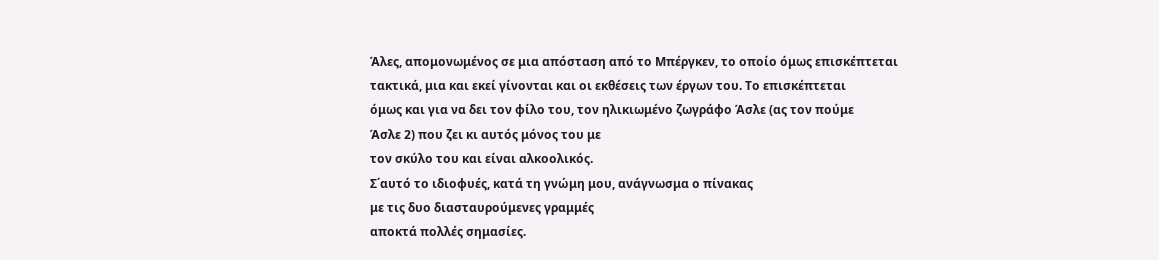Άλες, απομονωμένος σε μια απόσταση από το Μπέργκεν, το οποίο όμως επισκέπτεται
τακτικά, μια και εκεί γίνονται και οι εκθέσεις των έργων του. Το επισκέπτεται
όμως και για να δει τον φίλο του, τον ηλικιωμένο ζωγράφο Άσλε (ας τον πούμε
Άσλε 2) που ζει κι αυτός μόνος του με
τον σκύλο του και είναι αλκοολικός.
Σ΄αυτό το ιδιοφυές, κατά τη γνώμη μου, ανάγνωσμα ο πίνακας
με τις δυο διασταυρούμενες γραμμές
αποκτά πολλές σημασίες.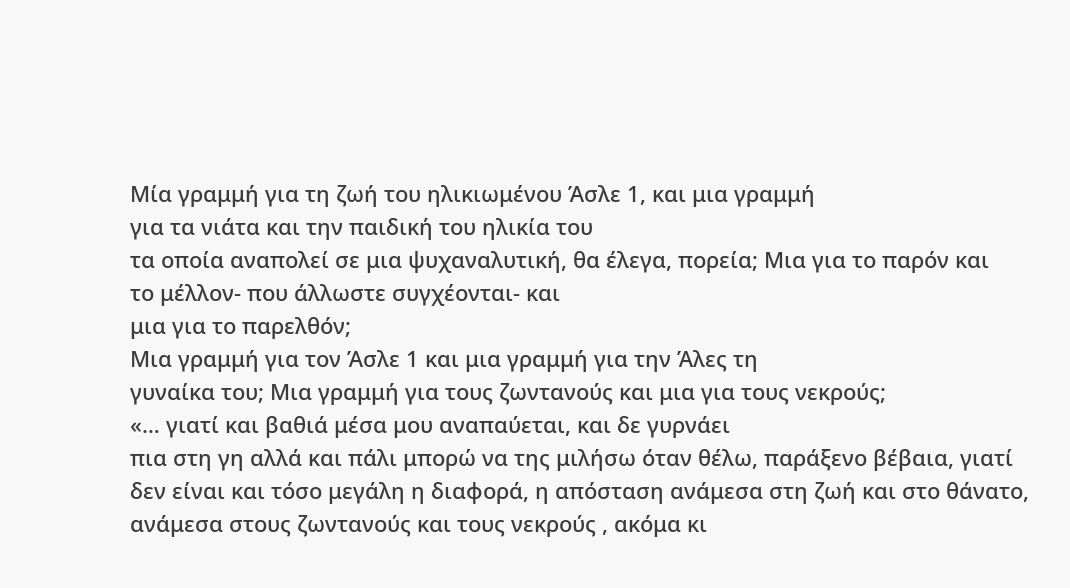Μία γραμμή για τη ζωή του ηλικιωμένου Άσλε 1, και μια γραμμή
για τα νιάτα και την παιδική του ηλικία του
τα οποία αναπολεί σε μια ψυχαναλυτική, θα έλεγα, πορεία; Μια για το παρόν και
το μέλλον- που άλλωστε συγχέονται- και
μια για το παρελθόν;
Μια γραμμή για τον Άσλε 1 και μια γραμμή για την Άλες τη
γυναίκα του; Μια γραμμή για τους ζωντανούς και μια για τους νεκρούς;
«… γιατί και βαθιά μέσα μου αναπαύεται, και δε γυρνάει
πια στη γη αλλά και πάλι μπορώ να της μιλήσω όταν θέλω, παράξενο βέβαια, γιατί
δεν είναι και τόσο μεγάλη η διαφορά, η απόσταση ανάμεσα στη ζωή και στο θάνατο,
ανάμεσα στους ζωντανούς και τους νεκρούς , ακόμα κι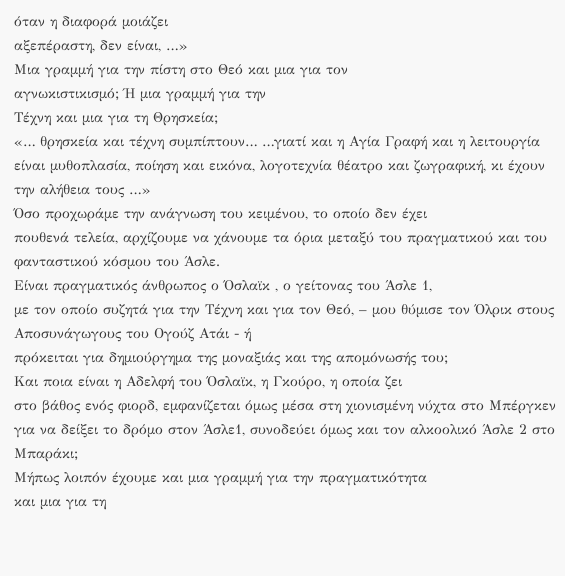όταν η διαφορά μοιάζει
αξεπέραστη, δεν είναι, …»
Μια γραμμή για την πίστη στο Θεό και μια για τον
αγνωκιστικισμό; Ή μια γραμμή για την
Τέχνη και μια για τη Θρησκεία;
«… θρησκεία και τέχνη συμπίπτουν… …γιατί και η Αγία Γραφή και η λειτουργία
είναι μυθοπλασία, ποίηση και εικόνα, λογοτεχνία θέατρο και ζωγραφική, κι έχουν
την αλήθεια τους …»
Όσο προχωράμε την ανάγνωση του κειμένου, το οποίο δεν έχει
πουθενά τελεία, αρχίζουμε να χάνουμε τα όρια μεταξύ του πραγματικού και του
φανταστικού κόσμου του Άσλε.
Είναι πραγματικός άνθρωπος ο Όσλαϊκ , ο γείτονας του Άσλε 1,
με τον οποίο συζητά για την Τέχνη και για τον Θεό, – μου θύμισε τον Όλρικ στους
Αποσυνάγωγους του Ογούζ Ατάι - ή
πρόκειται για δημιούργημα της μοναξιάς και της απομόνωσής του;
Και ποια είναι η Αδελφή του Όσλαϊκ, η Γκούρο, η οποία ζει
στο βάθος ενός φιορδ, εμφανίζεται όμως μέσα στη χιονισμένη νύχτα στο Μπέργκεν
για να δείξει το δρόμο στον Άσλε1, συνοδεύει όμως και τον αλκοολικό Άσλε 2 στο
Μπαράκι;
Μήπως λοιπόν έχουμε και μια γραμμή για την πραγματικότητα
και μια για τη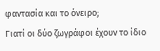φαντασία και το όνειρο;
Γιατί οι δύο ζωγράφοι έχουν το ίδιο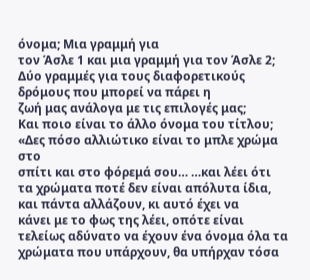όνομα; Μια γραμμή για
τον Άσλε 1 και μια γραμμή για τον Άσλε 2; Δύο γραμμές για τους διαφορετικούς δρόμους που μπορεί να πάρει η
ζωή μας ανάλογα με τις επιλογές μας;
Και ποιο είναι το άλλο όνομα του τίτλου; «Δες πόσο αλλιώτικο είναι το μπλε χρώμα στο
σπίτι και στο φόρεμά σου… …και λέει ότι
τα χρώματα ποτέ δεν είναι απόλυτα ίδια, και πάντα αλλάζουν, κι αυτό έχει να
κάνει με το φως της λέει, οπότε είναι τελείως αδύνατο να έχουν ένα όνομα όλα τα
χρώματα που υπάρχουν, θα υπήρχαν τόσα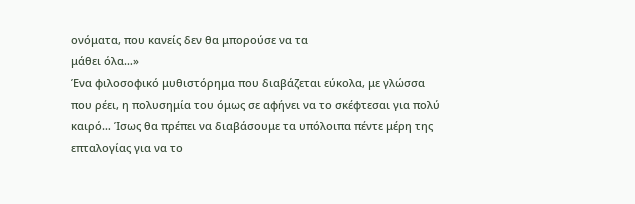ονόματα, που κανείς δεν θα μπορούσε να τα
μάθει όλα…»
Ένα φιλοσοφικό μυθιστόρημα που διαβάζεται εύκολα, με γλώσσα που ρέει, η πολυσημία του όμως σε αφήνει να το σκέφτεσαι για πολύ καιρό… Ίσως θα πρέπει να διαβάσουμε τα υπόλοιπα πέντε μέρη της επταλογίας για να το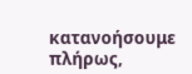κατανοήσουμε πλήρως,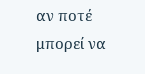αν ποτέ μπορεί να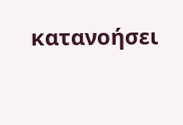κατανοήσει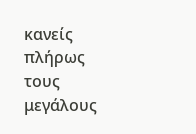κανείς πλήρως τους μεγάλους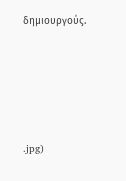δημιουργούς.







.jpg)